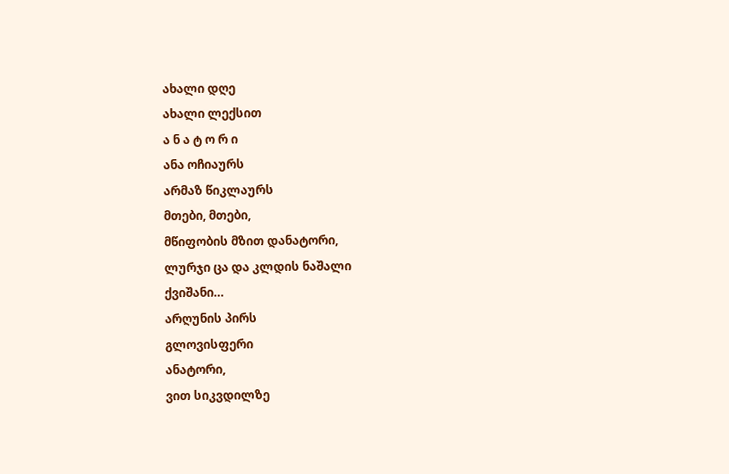ახალი დღე
ახალი ლექსით
ა ნ ა ტ ო რ ი
ანა ოჩიაურს
არმაზ წიკლაურს
მთები, მთები,
მწიფობის მზით დანატორი,
ლურჯი ცა და კლდის ნაშალი
ქვიშანი…
არღუნის პირს
გლოვისფერი
ანატორი,
ვით სიკვდილზე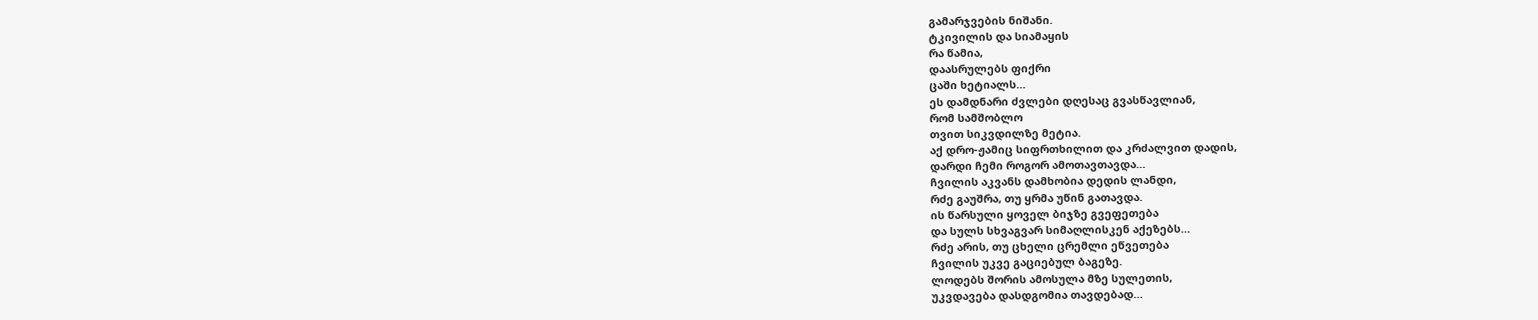გამარჯვების ნიშანი.
ტკივილის და სიამაყის
რა წამია,
დაასრულებს ფიქრი
ცაში ხეტიალს…
ეს დამდნარი ძვლები დღესაც გვასწავლიან,
რომ სამშობლო
თვით სიკვდილზე მეტია.
აქ დრო-ჟამიც სიფრთხილით და კრძალვით დადის,
დარდი ჩემი როგორ ამოთავთავდა…
ჩვილის აკვანს დამხობია დედის ლანდი,
რძე გაუშრა, თუ ყრმა უწინ გათავდა.
ის წარსული ყოველ ბიჯზე გვეფეთება
და სულს სხვაგვარ სიმაღლისკენ აქეზებს…
რძე არის, თუ ცხელი ცრემლი ეწვეთება
ჩვილის უკვე გაციებულ ბაგეზე.
ლოდებს შორის ამოსულა მზე სულეთის,
უკვდავება დასდგომია თავდებად…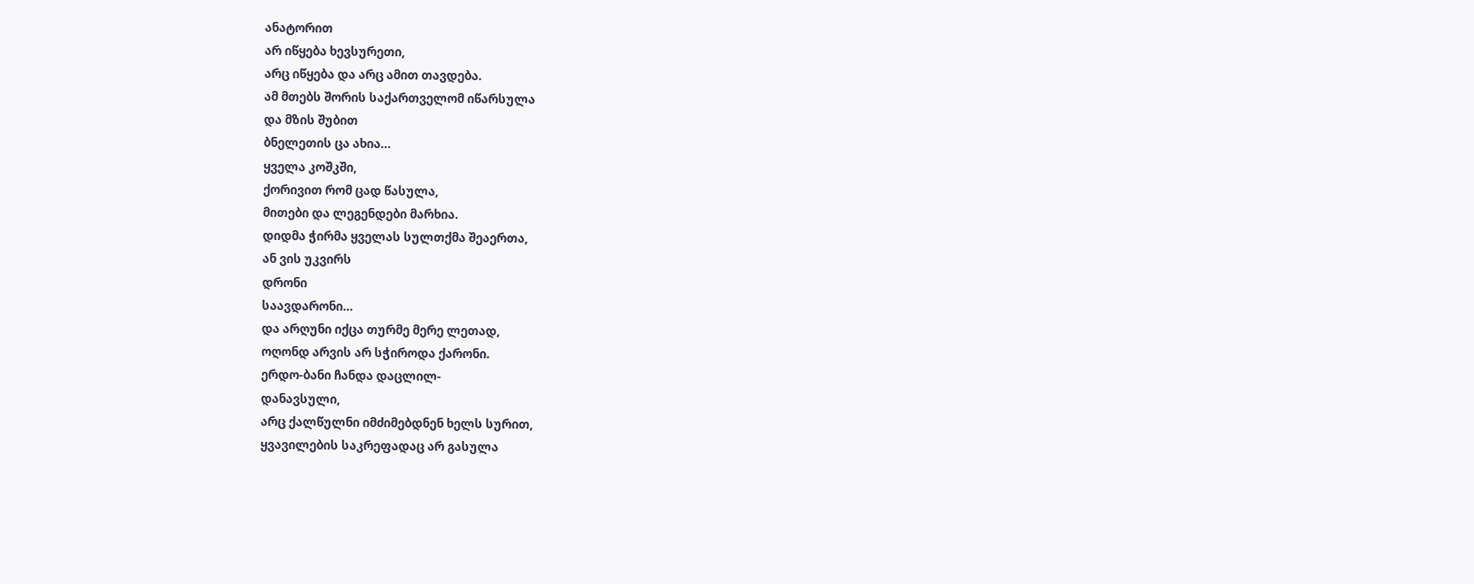ანატორით
არ იწყება ხევსურეთი,
არც იწყება და არც ამით თავდება.
ამ მთებს შორის საქართველომ იწარსულა
და მზის შუბით
ბნელეთის ცა ახია…
ყველა კოშკში,
ქორივით რომ ცად წასულა,
მითები და ლეგენდები მარხია.
დიდმა ჭირმა ყველას სულთქმა შეაერთა,
ან ვის უკვირს
დრონი
საავდარონი…
და არღუნი იქცა თურმე მერე ლეთად,
ოღონდ არვის არ სჭიროდა ქარონი.
ერდო-ბანი ჩანდა დაცლილ-
დანავსული,
არც ქალწულნი იმძიმებდნენ ხელს სურით,
ყვავილების საკრეფადაც არ გასულა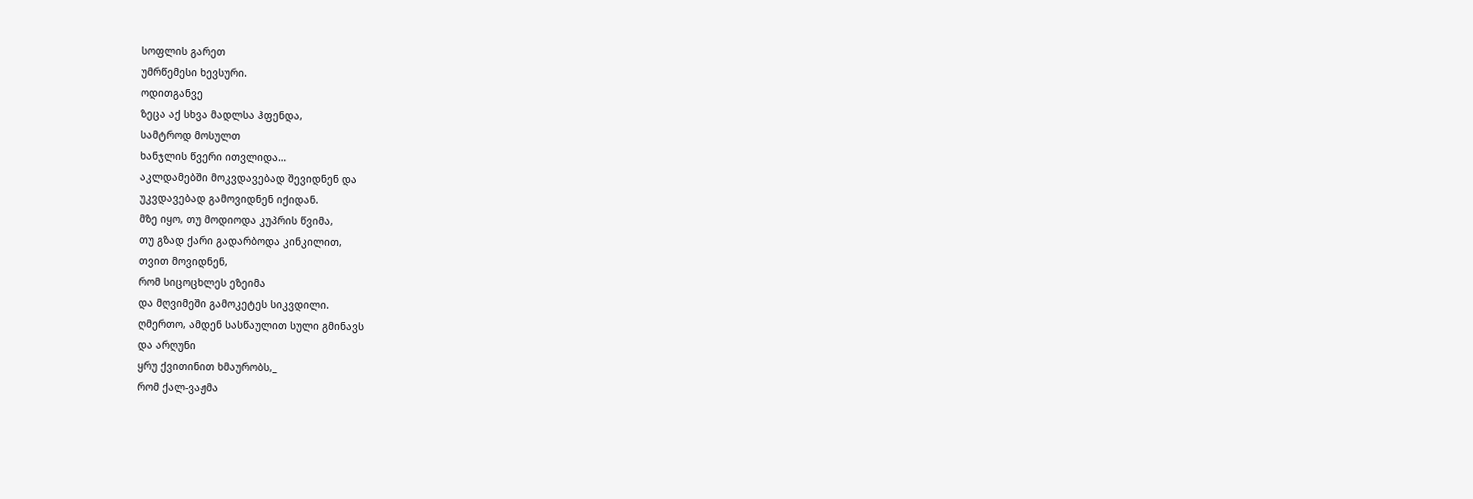სოფლის გარეთ
უმრწემესი ხევსური.
ოდითგანვე
ზეცა აქ სხვა მადლსა ჰფენდა,
სამტროდ მოსულთ
ხანჯლის წვერი ითვლიდა…
აკლდამებში მოკვდავებად შევიდნენ და
უკვდავებად გამოვიდნენ იქიდან.
მზე იყო, თუ მოდიოდა კუპრის წვიმა,
თუ გზად ქარი გადარბოდა კინკილით,
თვით მოვიდნენ,
რომ სიცოცხლეს ეზეიმა
და მღვიმეში გამოკეტეს სიკვდილი.
ღმერთო, ამდენ სასწაულით სული გმინავს
და არღუნი
ყრუ ქვითინით ხმაურობს,_
რომ ქალ-ვაჟმა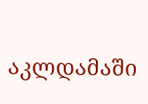აკლდამაში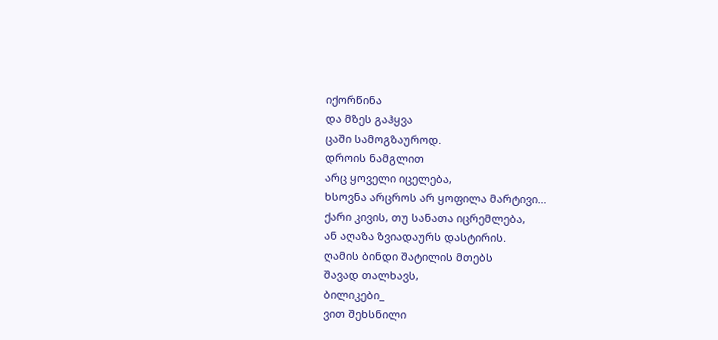იქორწინა
და მზეს გაჰყვა
ცაში სამოგზაუროდ.
დროის ნამგლით
არც ყოველი იცელება,
ხსოვნა არცროს არ ყოფილა მარტივი…
ქარი კივის, თუ სანათა იცრემლება,
ან აღაზა ზვიადაურს დასტირის.
ღამის ბინდი შატილის მთებს
შავად თალხავს,
ბილიკები_
ვით შეხსნილი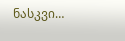ნასკვი…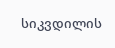სიკვდილის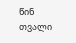წინ
თვალი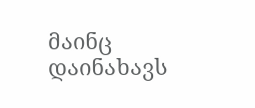მაინც დაინახავს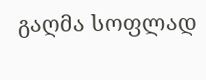გაღმა სოფლად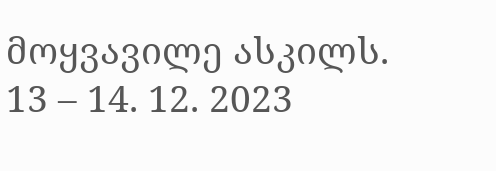მოყვავილე ასკილს.
13 – 14. 12. 2023